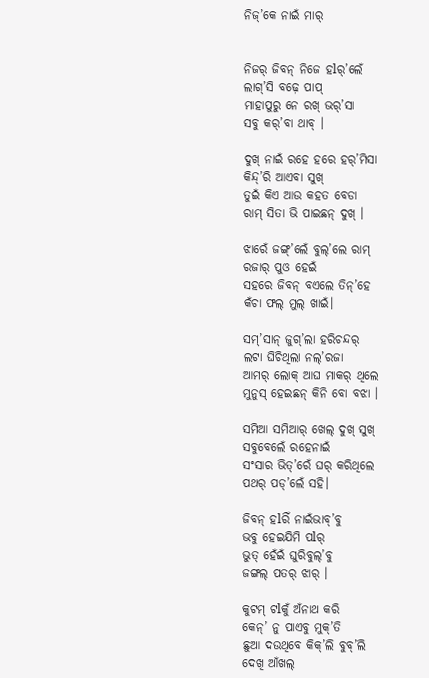ନିଜ୍’କେ ନାଇଁ ମାର୍


ନିଜର୍ ଜିବନ୍ ନିଜେ ହlର୍’ଲେଁ
ଲାଗ୍’ସି ବଢ଼େ ପାପ୍
ମାହାପୁରୁ ନେ ରଖ୍ ଭର୍’ସା
ସବୁ କର୍’ବା ଥାବ୍ ।

ଦୁଖ୍ ନାଇଁ ରହେ ହରେ ହର୍’ମିସା
କିନ୍ଦ୍’ରି ଆଏବା ସୁଖ୍
ତୁଇଁ କିଏ ଆଉ କହତ ବେଡା
ରାମ୍ ‌ସିତା ଭି ପାଇଛନ୍ ଦୁଖ୍ ।

ଝାରେଁ ଜଙ୍ଗ୍’ଲେଁ ବୁଲ୍’ଲେ ରାମ୍
ରଜାର୍ ପୁଓ ହେଇଁ
ସହରେ ଜିବନ୍ ବଏଲେ ତିନ୍’ହେ
କଁଚା ଫଲ୍ ମୁଲ୍ ଖାଇଁ।

ସମ୍’ସାନ୍ ଜୁଗ୍’ଲା ହରିଚନ୍ଦର୍
ଲଟା ଘିଚିଥିଲା ନଲ୍’ରଜା
ଆମର୍‌ ଲୋକ୍ ଆଘ ମାକର୍ ଥିଲେ
ମୁନୁସ୍ ହେଇଛନ୍ କିନି ବୋ ବଝା ।

ସମିଆ ସମିଆର୍ ଖେଲ୍ ଦୁଖ୍ ସୁଖ୍
ସବୁବେଲେଁ ରହେନାଇଁ
ସଂସାର ଭିତ୍’ରେଁ ଘର୍ କରିଥିଲେ
ପଥର୍ ପଡ୍’ଲେଁ ସହି।

ଜିବନ୍ ହlରିଁ ନାଇଁଭାବ୍’ବୁ
ଭବୁ ହେଇଯିମି ପlର୍
ଭୁତ୍ ହେଁଇଁ ଘୁରିବୁଲ୍’ବୁ
ଜଙ୍ଗଲ୍ ପତର୍ ଝାର୍ ।

କୁଟମ୍ ଟlକୁଁ ଅଁନାଥ କରି
କେନ୍’ ନୁ ପାଏବୁ ମୁକ୍’ତି
ଛୁଆ ଦଉଥିବେ କିକ୍’ଲି ବୁବ୍’ଲି
ଦେଖି ଆଁଖଲ୍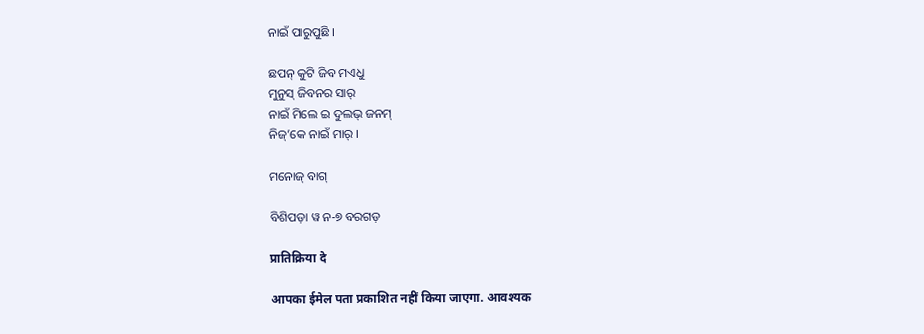ନାଇଁ ପାରୁପୁଛି ।

ଛପନ୍ କୁଟି ଜିବ ମଏଧୁ
ମୁନୁସ୍ ଜିବନର ସାର୍
ନାଇଁ ମିଲେ ଇ ଦୁଲଭ୍ ଜନମ୍
ନିଜ୍’କେ ନାଇଁ ମାର୍ ।

ମନୋଜ୍ ବାଗ୍

ବିଶିପଡ଼ା ୱ ନ-୭ ବରଗଡ଼

प्रातिक्रिया दे

आपका ईमेल पता प्रकाशित नहीं किया जाएगा. आवश्यक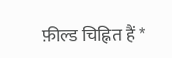फ़ील्ड चिह्नित हैं *